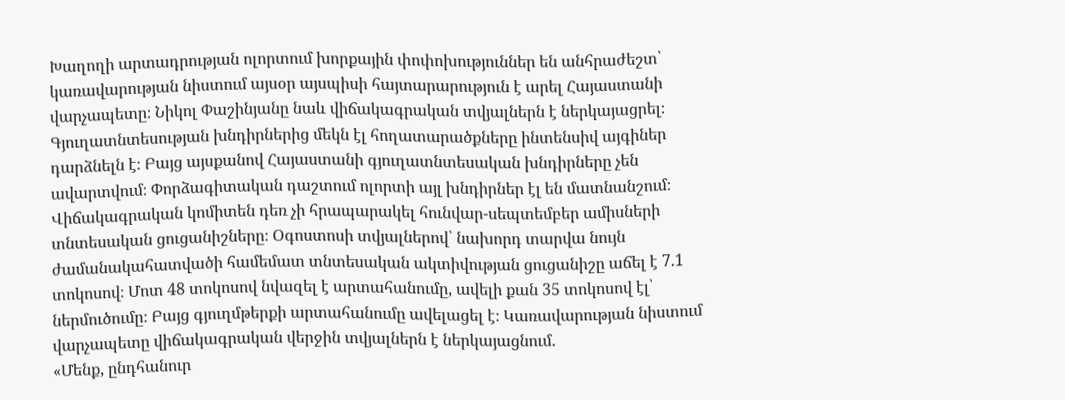Խաղողի արտադրության ոլորտում խորքային փոփոխություններ են անհրաժեշտ՝ կառավարության նիստում այսօր այսպիսի հայտարարություն է արել Հայաստանի վարչապետը։ Նիկոլ Փաշինյանը նաև վիճակագրական տվյալներն է ներկայացրել։ Գյուղատնտեսության խնդիրներից մեկն էլ հողատարածքները ինտենսիվ այգիներ դարձնելն է։ Բայց այսքանով Հայաստանի գյուղատնտեսական խնդիրները չեն ավարտվում։ Փորձագիտական դաշտում ոլորտի այլ խնդիրներ էլ են մատնանշում։
Վիճակագրական կոմիտեն դեռ չի հրապարակել հունվար-սեպտեմբեր ամիսների տնտեսական ցուցանիշները։ Օգոստոսի տվյալներով՝ նախորդ տարվա նույն ժամանակահատվածի համեմատ տնտեսական ակտիվության ցուցանիշը աճել է 7.1 տոկոսով։ Մոտ 48 տոկոսով նվազել է արտահանումը, ավելի քան 35 տոկոսով էլ՝ ներմուծումը։ Բայց գյուղմթերքի արտահանումը ավելացել է։ Կառավարության նիստում վարչապետը վիճակագրական վերջին տվյալներն է ներկայացնում․
«Մենք, ընդհանուր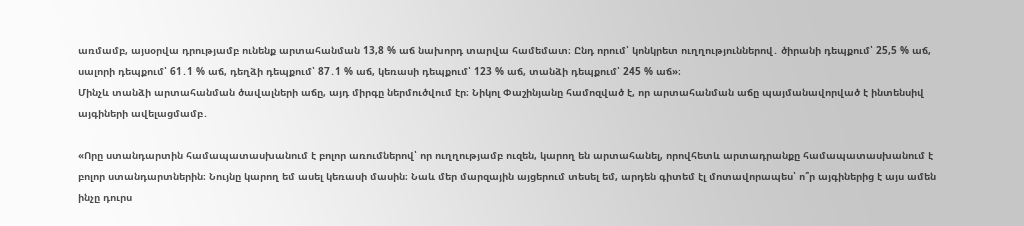առմամբ, այսօրվա դրությամբ ունենք արտահանման 13,8 % աճ նախորդ տարվա համեմատ։ Ընդ որում՝ կոնկրետ ուղղություններով․ ծիրանի դեպքում՝ 25,5 % աճ, սալորի դեպքում՝ 61․1 % աճ, դեղձի դեպքում՝ 87․1 % աճ, կեռասի դեպքում՝ 123 % աճ, տանձի դեպքում՝ 245 % աճ»։
Մինչև տանձի արտահանման ծավալների աճը, այդ միրգը ներմուծվում էր։ Նիկոլ Փաշինյանը համոզված է, որ արտահանման աճը պայմանավորված է ինտենսիվ այգիների ավելացմամբ․

«Որը ստանդարտին համապատասխանում է բոլոր առումներով՝ որ ուղղությամբ ուզեն, կարող են արտահանել, որովհետև արտադրանքը համապատասխանում է բոլոր ստանդարտներին։ Նույնը կարող եմ ասել կեռասի մասին։ Նաև մեր մարզային այցերում տեսել եմ, արդեն գիտեմ էլ մոտավորապես՝ ո՞ր այգիներից է այս ամեն ինչը դուրս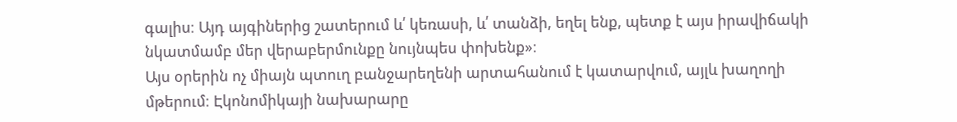գալիս։ Այդ այգիներից շատերում և՛ կեռասի, և՛ տանձի, եղել ենք, պետք է այս իրավիճակի նկատմամբ մեր վերաբերմունքը նույնպես փոխենք»։
Այս օրերին ոչ միայն պտուղ բանջարեղենի արտահանում է կատարվում, այլև խաղողի մթերում։ Էկոնոմիկայի նախարարը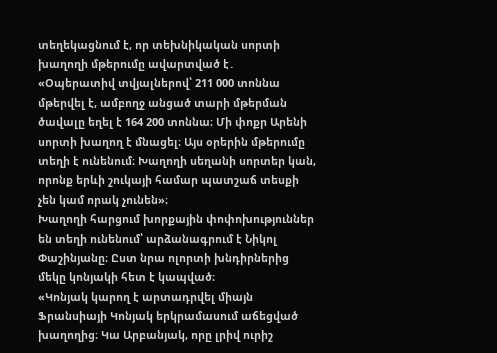տեղեկացնում է, որ տեխնիկական սորտի խաղողի մթերումը ավարտված է․
«Օպերատիվ տվյալներով՝ 211 000 տոննա մթերվել է, ամբողջ անցած տարի մթերման ծավալը եղել է 164 200 տոննա։ Մի փոքր Արենի սորտի խաղող է մնացել։ Այս օրերին մթերումը տեղի է ունենում։ Խաղողի սեղանի սորտեր կան, որոնք երևի շուկայի համար պատշաճ տեսքի չեն կամ որակ չունեն»։
Խաղողի հարցում խորքային փոփոխություններ են տեղի ունենում՝ արձանագրում է Նիկոլ Փաշինյանը։ Ըստ նրա ոլորտի խնդիրներից մեկը կոնյակի հետ է կապված։
«Կոնյակ կարող է արտադրվել միայն Ֆրանսիայի Կոնյակ երկրամասում աճեցված խաղողից։ Կա Արբանյակ, որը լրիվ ուրիշ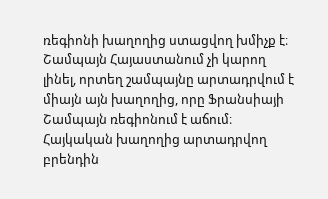ռեգիոնի խաղողից ստացվող խմիչք է։ Շամպայն Հայաստանում չի կարող լինել, որտեղ շամպայնը արտադրվում է միայն այն խաղողից, որը Ֆրանսիայի Շամպայն ռեգիոնում է աճում։ Հայկական խաղողից արտադրվող բրենդին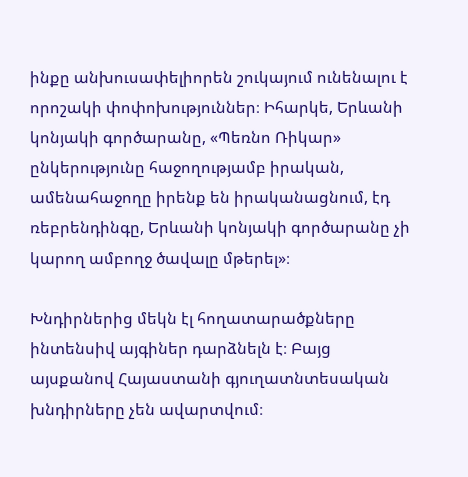ինքը անխուսափելիորեն շուկայում ունենալու է որոշակի փոփոխություններ։ Իհարկե, Երևանի կոնյակի գործարանը, «Պեռնո Ռիկար» ընկերությունը հաջողությամբ իրական, ամենահաջողը իրենք են իրականացնում, էդ ռեբրենդինգը, Երևանի կոնյակի գործարանը չի կարող ամբողջ ծավալը մթերել»։

Խնդիրներից մեկն էլ հողատարածքները ինտենսիվ այգիներ դարձնելն է։ Բայց այսքանով Հայաստանի գյուղատնտեսական խնդիրները չեն ավարտվում։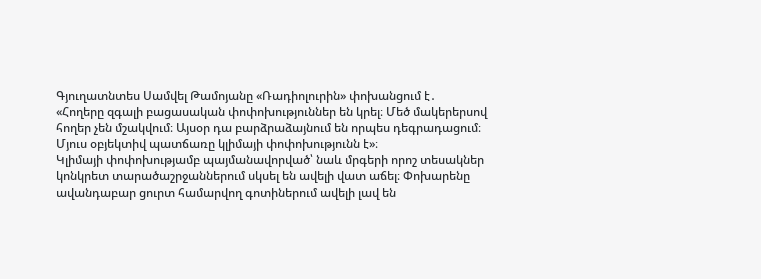Գյուղատնտես Սամվել Թամոյանը «Ռադիոլուրին» փոխանցում է․
«Հողերը զգալի բացասական փոփոխություններ են կրել։ Մեծ մակերերսով հողեր չեն մշակվում։ Այսօր դա բարձրաձայնում են որպես դեգրադացում։ Մյուս օբյեկտիվ պատճառը կլիմայի փոփոխությունն է»։
Կլիմայի փոփոխությամբ պայմանավորված՝ նաև մրգերի որոշ տեսակներ կոնկրետ տարածաշրջաններում սկսել են ավելի վատ աճել։ Փոխարենը ավանդաբար ցուրտ համարվող գոտիներում ավելի լավ են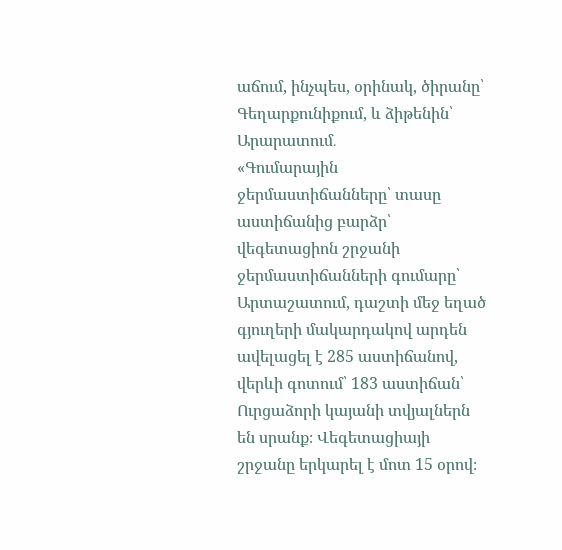աճում, ինչպես, օրինակ, ծիրանը՝ Գեղարքունիքում, և ձիթենին՝ Արարատում․
«Գումարային ջերմաստիճանները՝ տասը աստիճանից բարձր՝ վեգետացիոն շրջանի ջերմաստիճանների գումարը՝ Արտաշատում, դաշտի մեջ եղած գյուղերի մակարդակով արդեն ավելացել է 285 աստիճանով, վերևի գոտում՝ 183 աստիճան՝ Ուրցաձորի կայանի տվյալներն են սրանք։ Վեգետացիայի շրջանը երկարել է մոտ 15 օրով։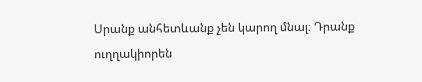Սրանք անհետևանք չեն կարող մնալ։ Դրանք ուղղակիորեն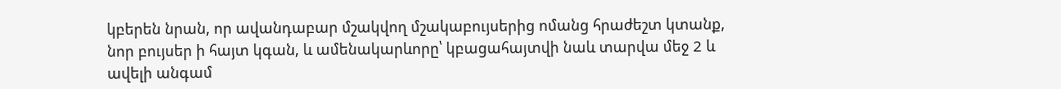կբերեն նրան, որ ավանդաբար մշակվող մշակաբույսերից ոմանց հրաժեշտ կտանք, նոր բույսեր ի հայտ կգան, և ամենակարևորը՝ կբացահայտվի նաև տարվա մեջ 2 և ավելի անգամ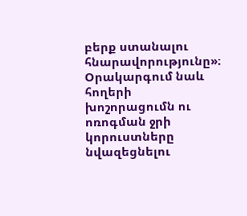բերք ստանալու հնարավորությունը»։
Օրակարգում նաև հողերի խոշորացումն ու ոռոգման ջրի կորուստները նվազեցնելու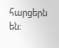հարցերն են։